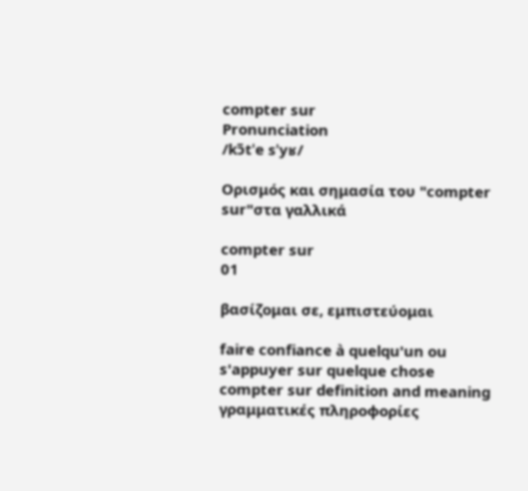compter sur
Pronunciation
/kɔ̃tˈe sˈyʁ/

Ορισμός και σημασία του "compter sur"στα γαλλικά

compter sur
01

βασίζομαι σε, εμπιστεύομαι

faire confiance à quelqu'un ou s'appuyer sur quelque chose
compter sur definition and meaning
γραμματικές πληροφορίες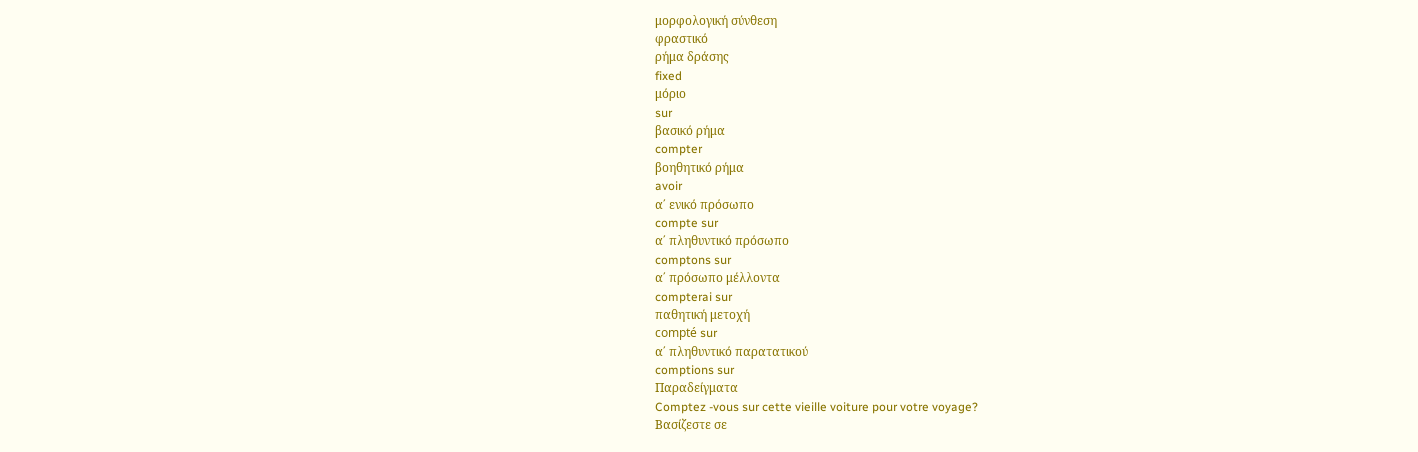μορφολογική σύνθεση
φραστικό
ρήμα δράσης
fixed
μόριο
sur
βασικό ρήμα
compter
βοηθητικό ρήμα
avoir
α΄ ενικό πρόσωπο
compte sur
α΄ πληθυντικό πρόσωπο
comptons sur
α΄ πρόσωπο μέλλοντα
compterai sur
παθητική μετοχή
compté sur
α΄ πληθυντικό παρατατικού
comptions sur
Παραδείγματα
Comptez -vous sur cette vieille voiture pour votre voyage?
Βασίζεστε σε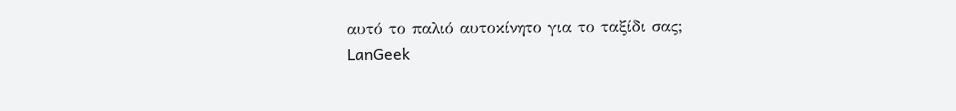αυτό το παλιό αυτοκίνητο για το ταξίδι σας;
LanGeek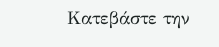Κατεβάστε την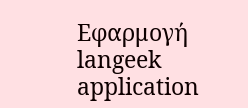Εφαρμογή
langeek application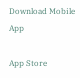Download Mobile App

App Store